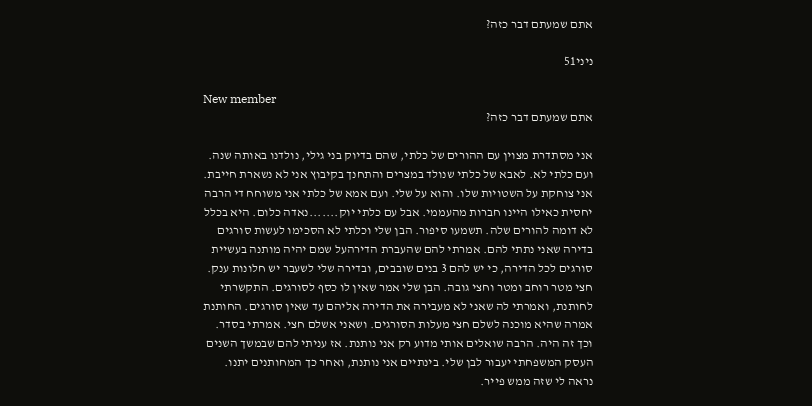אתם שמעתם דבר כזה?

ניני51

New member
אתם שמעתם דבר כזה?

אני מסתדרת מצוין עם ההורים של כלתי, שהם בדיוק בני גילי, נולדנו באותה שנה. ועם כלתי לא. לאבא של כלתי שנולד במצרים והתחנך בקיבוץ אני לא נשארת חייבת. אני צוחקת על השטויות שלו. והוא על שלי. ועם אמא של כלתי אני משוחח די הרבה יחסית כאילו היינו חברות מהעממי. אבל עם כלתי יוק.......נאדה כלום. היא בכלל לא דומה להורים שלה. תשמעו סיפור. הבן שלי וכלתי לא הסכימו לעשות סורגים בדירה שאני נתתי להם. אמרתי להם שהעברת הדירהעל שמם יהיה מותנה בעשיית סורגים לכל הדירה, כי יש להם 3 בנים שובבים, ובדירה שלי לשעבר יש חלונות ענק. חצי מטר רוחב ומטר וחצי גובה. הבן שלי אמר שאין לו כסף לסורגים. התקשרתי לחותנת, ואמרתי לה שאני לא מעבירה את הדירה אליהם עד שאין סורגים. החותנת אמרה שהיא מוכנה לשלם חצי מעלות הסורגים. ושאני אשלם חצי. אמרתי בסדר. וכך זה היה. הרבה שואלים אותי מדוע רק אני נותנת. אז עניתי להם שבמשך השנים העסק המשפחתי יעבור לבן שלי. בינתיים אני נותנת, ואחר כך המחותנים יתנו. נראה לי שזה ממש פייר.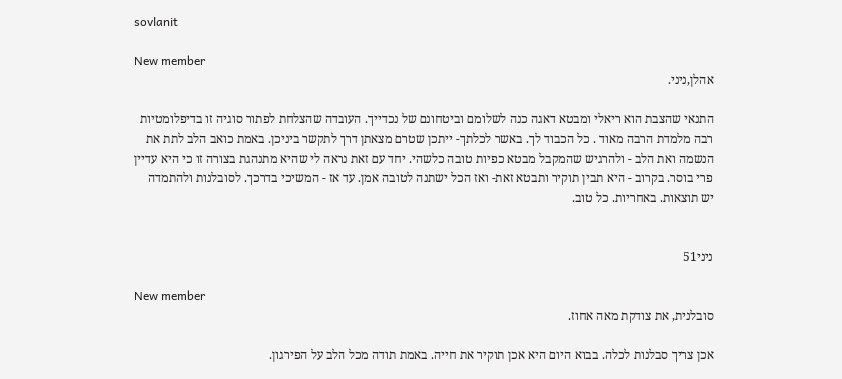sovlanit

New member
אהלן,ניני.

התנאי שהצבת הוא ריאלי ומבטא דאגה כנה לשלומם וביטחונם של נכדייך. העובדה שהצלחת לפתור סוגיה זו בדיפלומטיות רבה מלמדת הרבה מאוד . כל הכבוד לך. באשר לכלתך- ייתכן שטרם מצאתן דרך לתקשר ביניכן. באמת כואב הלב לתת את הנשמה ואת הלב - ולהרגיש שהמקבל מבטא כפיות טובה כלשהי. יחד עם זאת נראה לי שהיא מתנהגת בצורה זו כי היא עדיין פרי בוסר. בקרוב - היא תבין תוקיר ותבטא זאת- ואז הכל ישתנה לטובה אמן. עד אז - המשיכי בדרכך. לסובלנות ולהתמדה יש תוצאות. באחריות. כל טוב.


ניני51

New member
סובלנית, את צודקת מאה אחוז.

אכן צריך סבלנות לכלה. בבוא היום היא אכן תוקיר את חייה. באמת תודה מכל הלב על הפירגון.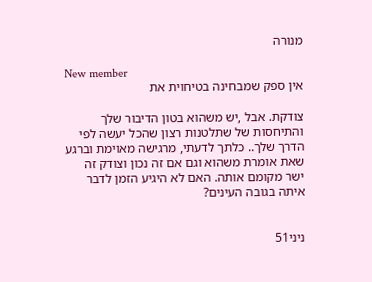מנורה

New member
אין ספק שמבחינה בטיחוית את

צודקת. אבל ,יש משהוא בטון הדיבור שלך והתיחסות של שתלטנות רצון שהכל יעשה לפי הדרך שלך.. כלתך לדעתי, מרגישה מאוימת וברגע שאת אומרת משהוא וגם אם זה נכון וצודק זה ישר מקומם אותה. האם לא היגיע הזמן לדבר איתה בגובה העינים?


ניני51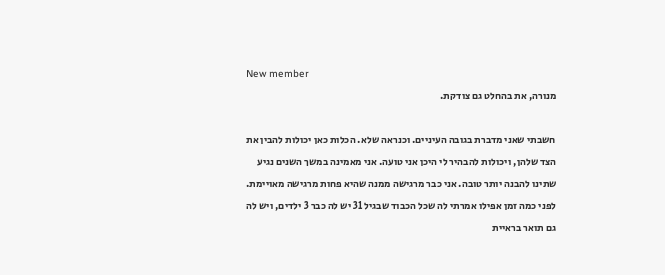New member
מנורה, את בהחלט גם צודקת.

חשבתי שאני מדברת בגובה העיניים. וכנראה שלא. הכלות כאן יכולות להבין את הצד שלהן, ויכולות להבהיר לי היכן אני טועה. אני מאמינה במשך השנים נגיע שתינו להבנה יותר טובה. אני כבר מרגישה ממנה שהיא פחות מרגישה מאויימת. לפני כמה זמן אפילו אמרתי לה שכל הכבוד שבגיל 31 יש לה כבר 3 ילדים, ויש לה גם תואר בראיית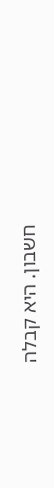חשבון. היא קבלה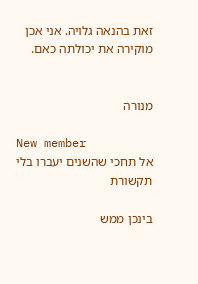זאת בהנאה גלויה. אני אכן מוקירה את יכולתה כאם.


מנורה

New member
אל תחכי שהשנים יעברו בלי תקשורת

בינכן ממש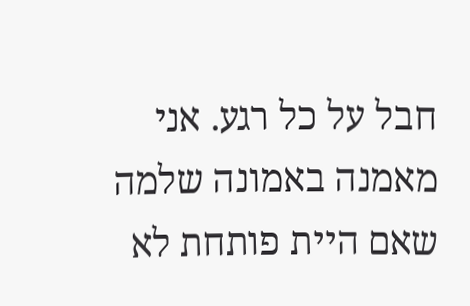חבל על כל רגע. אני מאמנה באמונה שלמה שאם היית פותחת לא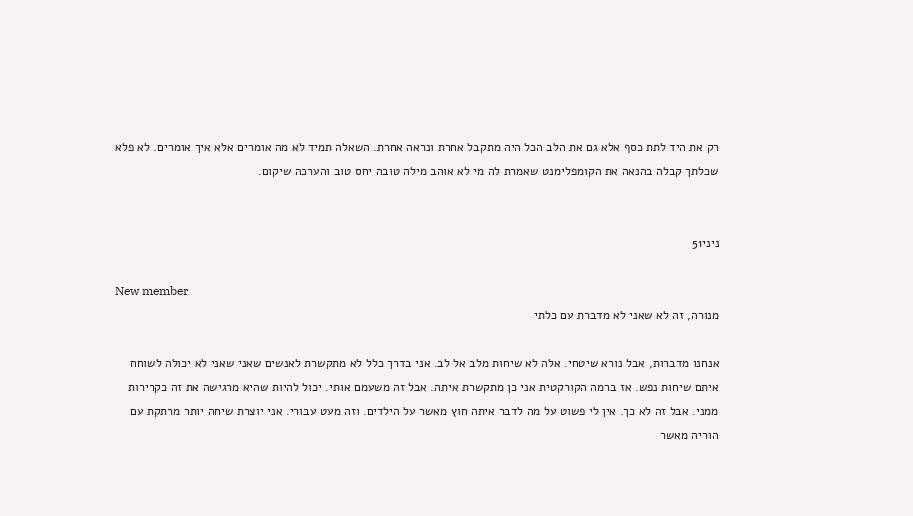רק את היד לתת כסף אלא גם את הלב הכל היה מתקבל אחרת ונראה אחרת. השאלה תמיד לא מה אומרים אלא איך אומרים. לא פלא שכלתך קבלה בהנאה את הקומפלימנט שאמרת לה מי לא אוהב מילה טובה יחס טוב והערכה שיקום.


ניני51

New member
מנורה, זה לא שאני לא מדברת עם כלתי

אנחנו מדברות, אבל נורא שיטחי. אלה לא שיחות מלב אל לב. אני בדרך כלל לא מתקשרת לאנשים שאני שאני לא יכולה לשוחח איתם שיחות נפש. אז ברמה הקורקטית אני כן מתקשרת איתה. אבל זה משעמם אותי. יכול להיות שהיא מרגישה את זה כקרירות ממני. אבל זה לא כך. אין לי פשוט על מה לדבר איתה חוץ מאשר על הילדים. וזה מעט עבורי. אני יוצרת שיחה יותר מרתקת עם הוריה מאשר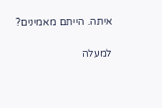איתה. הייתם מאמינים?

למעלה